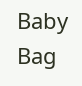Baby Bag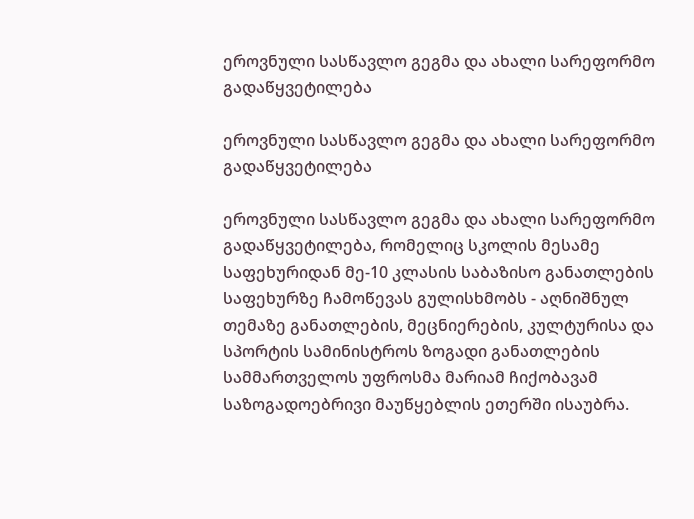ეროვნული სასწავლო გეგმა და ახალი სარეფორმო გადაწყვეტილება

ეროვნული სასწავლო გეგმა და ახალი სარეფორმო გადაწყვეტილება

ეროვნული სასწავლო გეგმა და ახალი სარეფორმო გადაწყვეტილება, რომელიც სკოლის მესამე საფეხურიდან მე-10 კლასის საბაზისო განათლების საფეხურზე ჩამოწევას გულისხმობს - აღნიშნულ თემაზე განათლების, მეცნიერების, კულტურისა და სპორტის სამინისტროს ზოგადი განათლების სამმართველოს უფროსმა მარიამ ჩიქობავამ საზოგადოებრივი მაუწყებლის ეთერში ისაუბრა.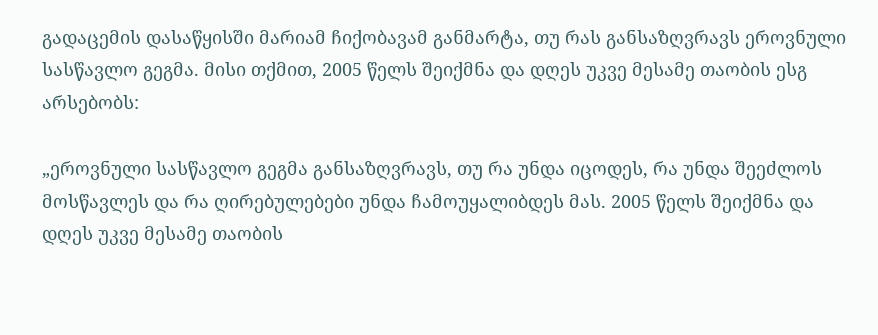გადაცემის დასაწყისში მარიამ ჩიქობავამ განმარტა, თუ რას განსაზღვრავს ეროვნული სასწავლო გეგმა. მისი თქმით, 2005 წელს შეიქმნა და დღეს უკვე მესამე თაობის ესგ არსებობს:

„ეროვნული სასწავლო გეგმა განსაზღვრავს, თუ რა უნდა იცოდეს, რა უნდა შეეძლოს მოსწავლეს და რა ღირებულებები უნდა ჩამოუყალიბდეს მას. 2005 წელს შეიქმნა და დღეს უკვე მესამე თაობის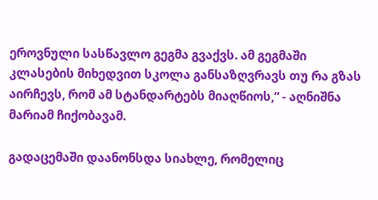ეროვნული სასწავლო გეგმა გვაქვს. ამ გეგმაში კლასების მიხედვით სკოლა განსაზღვრავს თუ რა გზას აირჩევს, რომ ამ სტანდარტებს მიაღწიოს,“ - აღნიშნა მარიამ ჩიქობავამ.

გადაცემაში დაანონსდა სიახლე, რომელიც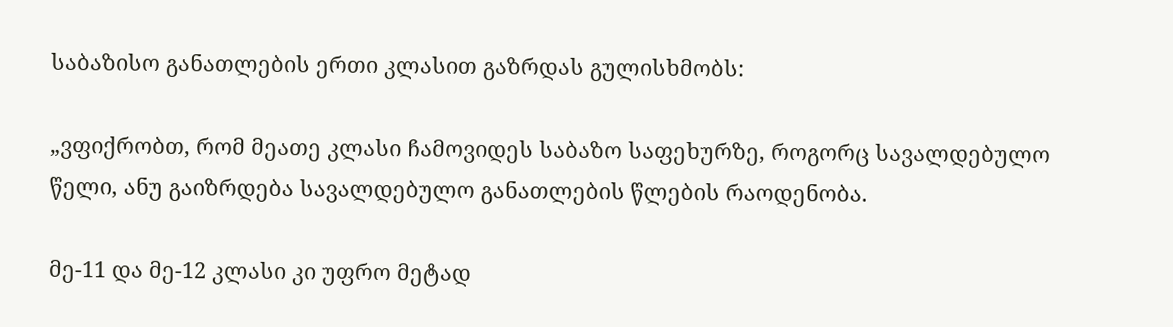საბაზისო განათლების ერთი კლასით გაზრდას გულისხმობს:

„ვფიქრობთ, რომ მეათე კლასი ჩამოვიდეს საბაზო საფეხურზე, როგორც სავალდებულო წელი, ანუ გაიზრდება სავალდებულო განათლების წლების რაოდენობა.

მე-11 და მე-12 კლასი კი უფრო მეტად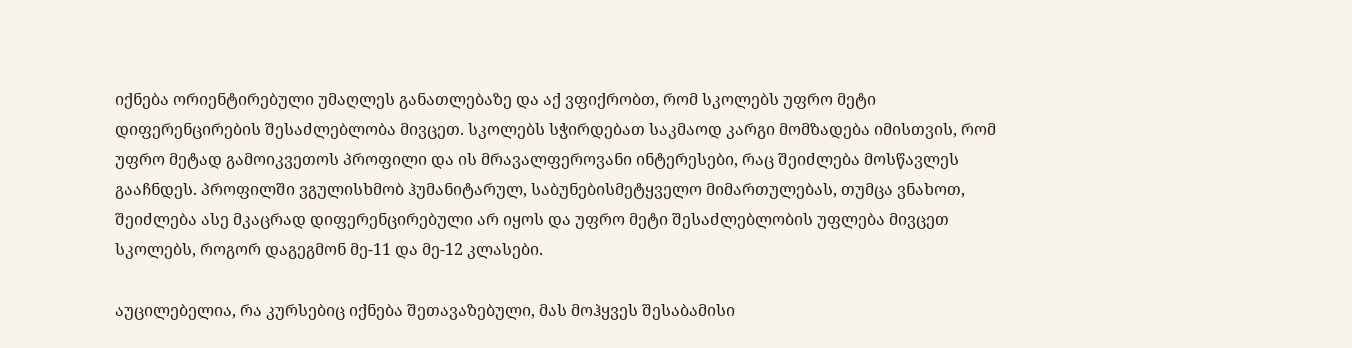იქნება ორიენტირებული უმაღლეს განათლებაზე და აქ ვფიქრობთ, რომ სკოლებს უფრო მეტი დიფერენცირების შესაძლებლობა მივცეთ. სკოლებს სჭირდებათ საკმაოდ კარგი მომზადება იმისთვის, რომ უფრო მეტად გამოიკვეთოს პროფილი და ის მრავალფეროვანი ინტერესები, რაც შეიძლება მოსწავლეს გააჩნდეს. პროფილში ვგულისხმობ ჰუმანიტარულ, საბუნებისმეტყველო მიმართულებას, თუმცა ვნახოთ, შეიძლება ასე მკაცრად დიფერენცირებული არ იყოს და უფრო მეტი შესაძლებლობის უფლება მივცეთ სკოლებს, როგორ დაგეგმონ მე-11 და მე-12 კლასები.

აუცილებელია, რა კურსებიც იქნება შეთავაზებული, მას მოჰყვეს შესაბამისი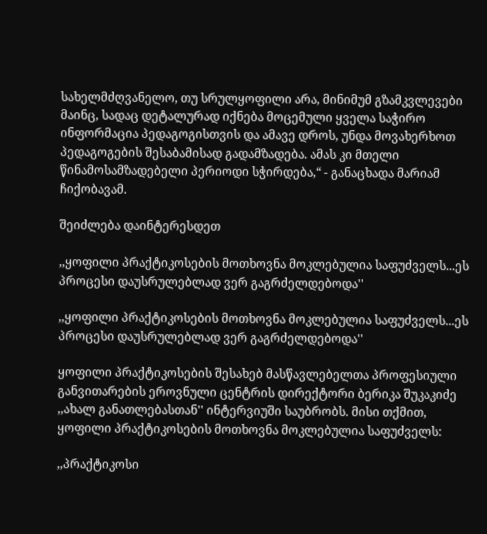სახელმძღვანელო, თუ სრულყოფილი არა, მინიმუმ გზამკვლევები მაინც, სადაც დეტალურად იქნება მოცემული ყველა საჭირო ინფორმაცია პედაგოგისთვის და ამავე დროს, უნდა მოვახერხოთ პედაგოგების შესაბამისად გადამზადება. ამას კი მთელი წინამოსამზადებელი პერიოდი სჭირდება,“ - განაცხადა მარიამ ჩიქობავამ.

შეიძლება დაინტერესდეთ

,,ყოფილი პრაქტიკოსების მოთხოვნა მოკლებულია საფუძველს...ეს პროცესი დაუსრულებლად ვერ გაგრძელდებოდა''

,,ყოფილი პრაქტიკოსების მოთხოვნა მოკლებულია საფუძველს...ეს პროცესი დაუსრულებლად ვერ გაგრძელდებოდა''

ყოფილი პრაქტიკოსების შესახებ მასწავლებელთა პროფესიული განვითარების ეროვნული ცენტრის დირექტორი ბერიკა შუკაკიძე ,,ახალ განათლებასთან'' ინტერვიუში საუბრობს. მისი თქმით, ყოფილი პრაქტიკოსების მოთხოვნა მოკლებულია საფუძველს:

,,პრაქტიკოსი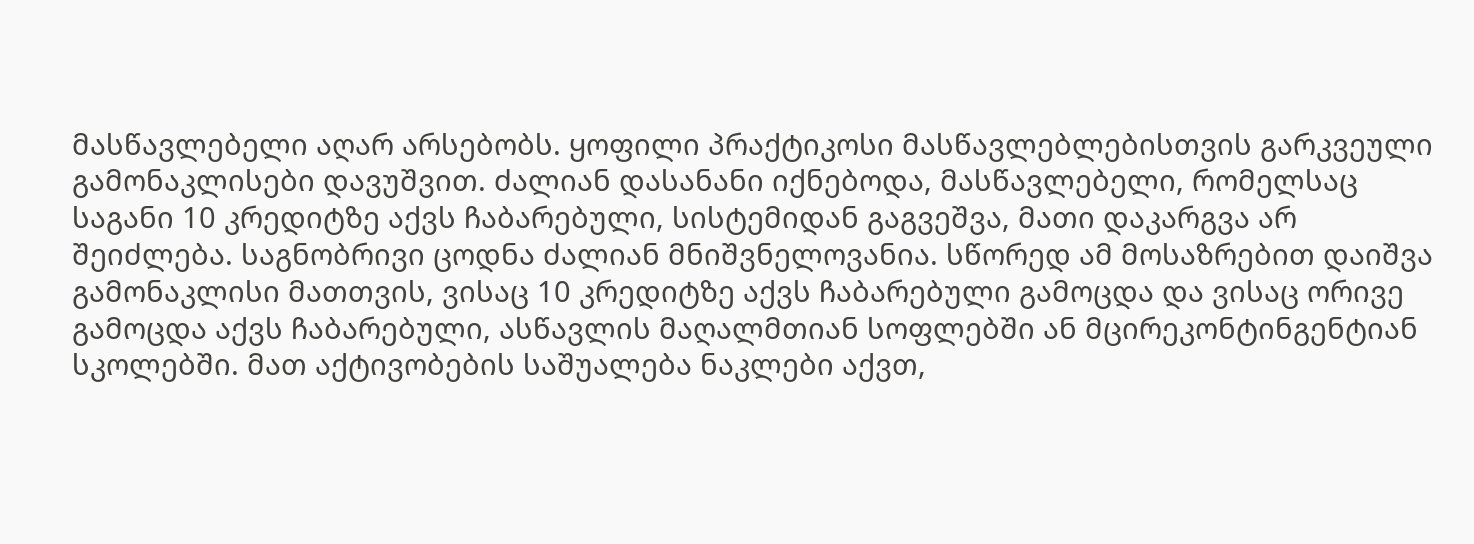მასწავლებელი აღარ არსებობს. ყოფილი პრაქტიკოსი მასწავლებლებისთვის გარკვეული გამონაკლისები დავუშვით. ძალიან დასანანი იქნებოდა, მასწავლებელი, რომელსაც საგანი 10 კრედიტზე აქვს ჩაბარებული, სისტემიდან გაგვეშვა, მათი დაკარგვა არ შეიძლება. საგნობრივი ცოდნა ძალიან მნიშვნელოვანია. სწორედ ამ მოსაზრებით დაიშვა გამონაკლისი მათთვის, ვისაც 10 კრედიტზე აქვს ჩაბარებული გამოცდა და ვისაც ორივე გამოცდა აქვს ჩაბარებული, ასწავლის მაღალმთიან სოფლებში ან მცირეკონტინგენტიან სკოლებში. მათ აქტივობების საშუალება ნაკლები აქვთ,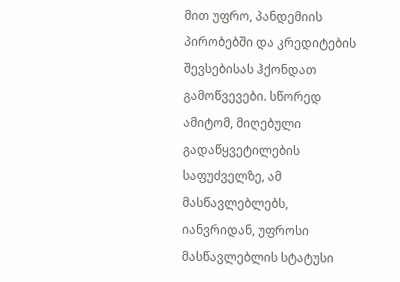მით უფრო, პანდემიის პირობებში და კრედიტების შევსებისას ჰქონდათ გამოწვევები. სწორედ ამიტომ, მიღებული გადაწყვეტილების საფუძველზე, ამ მასწავლებლებს, იანვრიდან, უფროსი მასწავლებლის სტატუსი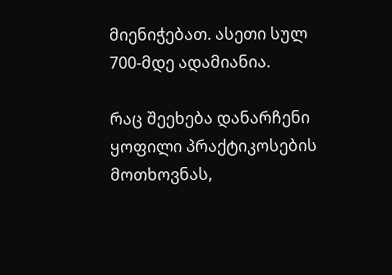მიენიჭებათ. ასეთი სულ 700-მდე ადამიანია.

რაც შეეხება დანარჩენი ყოფილი პრაქტიკოსების მოთხოვნას,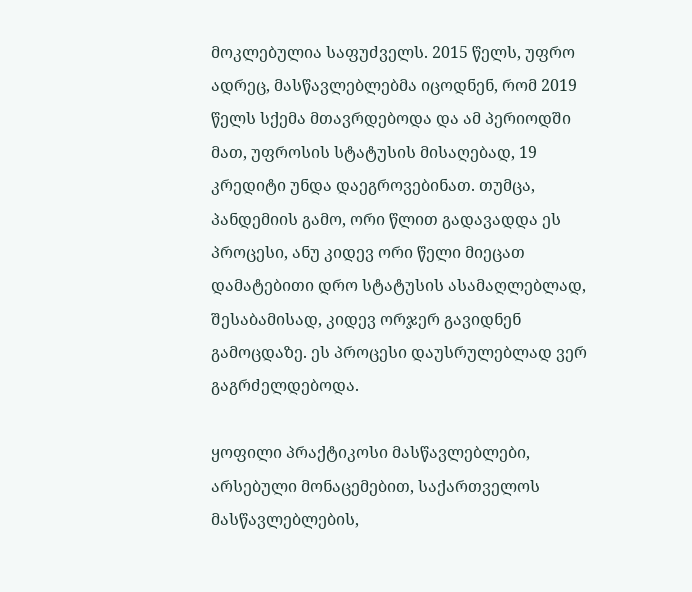მოკლებულია საფუძველს. 2015 წელს, უფრო ადრეც, მასწავლებლებმა იცოდნენ, რომ 2019 წელს სქემა მთავრდებოდა და ამ პერიოდში მათ, უფროსის სტატუსის მისაღებად, 19 კრედიტი უნდა დაეგროვებინათ. თუმცა, პანდემიის გამო, ორი წლით გადავადდა ეს პროცესი, ანუ კიდევ ორი წელი მიეცათ დამატებითი დრო სტატუსის ასამაღლებლად, შესაბამისად, კიდევ ორჯერ გავიდნენ გამოცდაზე. ეს პროცესი დაუსრულებლად ვერ გაგრძელდებოდა.

ყოფილი პრაქტიკოსი მასწავლებლები, არსებული მონაცემებით, საქართველოს მასწავლებლების,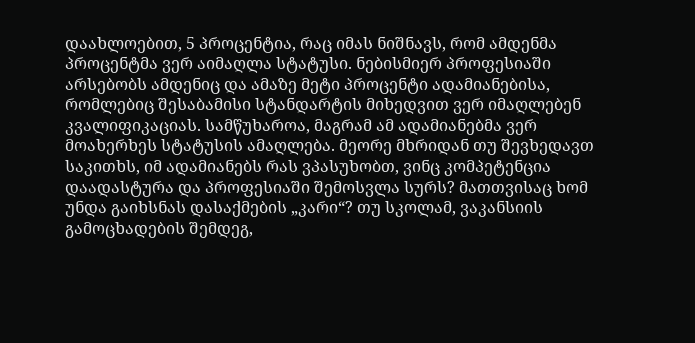დაახლოებით, 5 პროცენტია, რაც იმას ნიშნავს, რომ ამდენმა პროცენტმა ვერ აიმაღლა სტატუსი. ნებისმიერ პროფესიაში არსებობს ამდენიც და ამაზე მეტი პროცენტი ადამიანებისა, რომლებიც შესაბამისი სტანდარტის მიხედვით ვერ იმაღლებენ კვალიფიკაციას. სამწუხაროა, მაგრამ ამ ადამიანებმა ვერ მოახერხეს სტატუსის ამაღლება. მეორე მხრიდან თუ შევხედავთ საკითხს, იმ ადამიანებს რას ვპასუხობთ, ვინც კომპეტენცია დაადასტურა და პროფესიაში შემოსვლა სურს? მათთვისაც ხომ უნდა გაიხსნას დასაქმების „კარი“? თუ სკოლამ, ვაკანსიის გამოცხადების შემდეგ,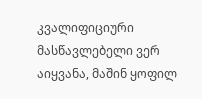კვალიფიციური მასწავლებელი ვერ აიყვანა, მაშინ ყოფილ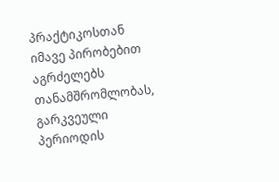პრაქტიკოსთან იმავე პირობებით აგრძელებს თანამშრომლობას, გარკვეული პერიოდის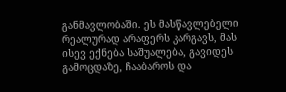განმავლობაში. ეს მასწავლებელი რეალურად არაფერს კარგავს, მას ისევ ექნება საშუალება, გავიდეს გამოცდაზე, ჩააბაროს და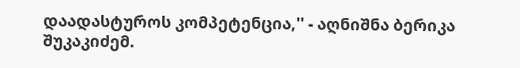დაადასტუროს კომპეტენცია,'' - აღნიშნა ბერიკა შუკაკიძემ.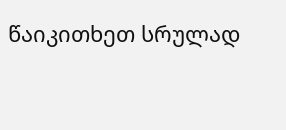წაიკითხეთ სრულად